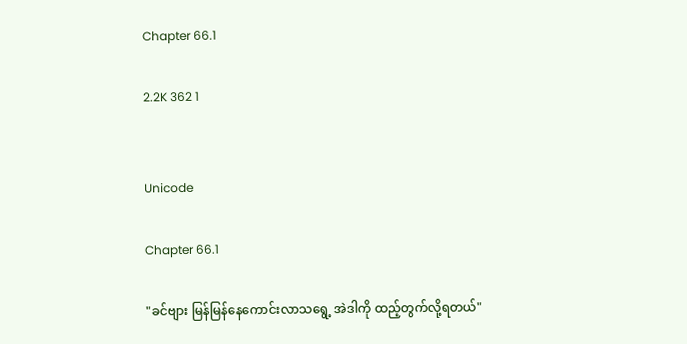Chapter 66.1

2.2K 362 1


Unicode

Chapter 66.1

"ခင်ဗျား မြန်မြန်နေကောင်းလာသရွေ့ အဲဒါကို ထည့်တွက်လို့ရတယ်"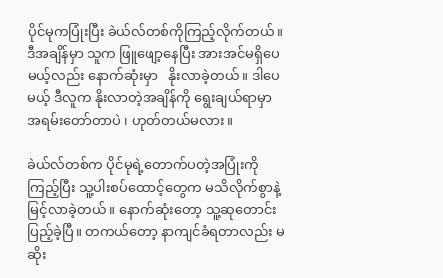ပိုင်မုကပြုံးပြီး ခဲယ်လ်တစ်ကိုကြည့်လိုက်တယ်။ ဒီအချိန်မှာ သူက ဖြူဖျော့နေပြီး အားအင်မရှိပေမယ့်လည်း နောက်ဆုံးမှာ   နိုးလာခဲ့တယ်။ ဒါပေမယ့် ဒီလူက နိုးလာတဲ့အချိန်ကို ရွေးချယ်ရာမှာ အရမ်းတော်တာပဲ ၊ ဟုတ်တယ်မလား။

ခဲယ်လ်တစ်က ပိုင်မုရဲ့တောက်ပတဲ့အပြုံးကို ကြည့်ပြီး သူ့ပါးစပ်ထောင့်တွေက မသိလိုက်စွာနဲ့ မြင့်လာခဲ့တယ်။ နောက်ဆုံးတော့ သူ့ဆုတောင်းပြည့်ခဲ့ပြီ။ တကယ်တော့ နာကျင်ခံရတာလည်း မဆိုး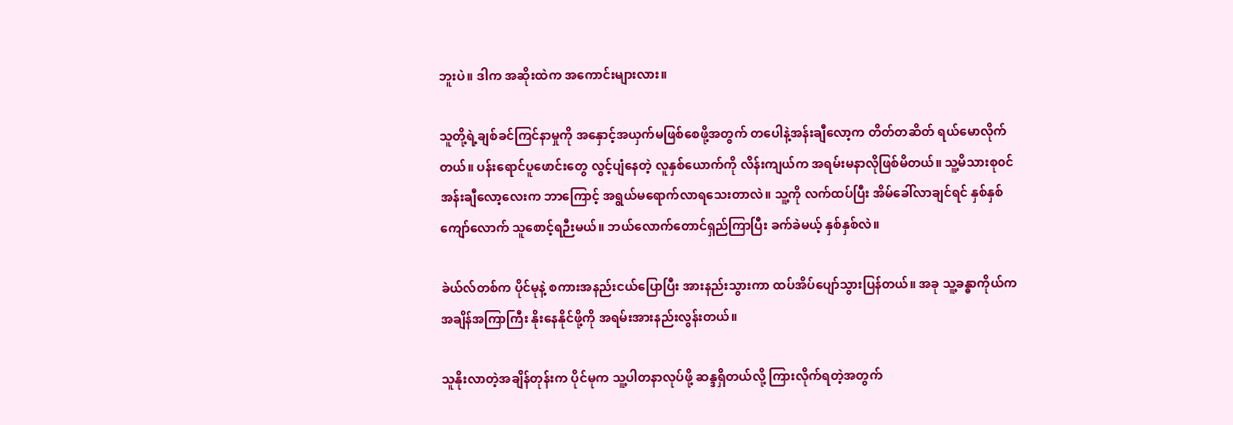ဘူးပဲ။ ဒါက အဆိုးထဲက အကောင်းများလား။

သူတို့ရဲ့ချစ်ခင်ကြင်နာမှုကို အနှောင့်အယှက်မဖြစ်စေဖို့အတွက် တပေါနဲ့အန်းချီလော့က တိတ်တဆိတ် ရယ်မောလိုက်တယ်။ ပန်းရောင်ပူဖောင်းတွေ လွင့်ပျံနေတဲ့ လူနှစ်ယောက်ကို လိန်းကျယ်က အရမ်းမနာလိုဖြစ်မိတယ်။ သူ့မိသားစု၀င် အန်းချီလော့လေးက ဘာကြောင့် အရွယ်မရောက်လာရသေးတာလဲ။ သူ့ကို လက်ထပ်ပြီး အိမ်ခေါ်လာချင်ရင် နှစ်နှစ်ကျော်လောက် သူစောင့်ရဉီးမယ်။ ဘယ်လောက်တောင်ရှည်ကြာပြီး ခက်ခဲမယ့် နှစ်နှစ်လဲ။

ခဲယ်လ်တစ်က ပိုင်မုနဲ့ စကားအနည်းငယ်ပြောပြီး အားနည်းသွားကာ ထပ်အိပ်ပျော်သွားပြန်တယ်။ အခု သူ့ခန္ဓာကိုယ်က အချိန်အကြာကြီး နိုးနေနိုင်ဖို့ကို အရမ်းအားနည်းလွန်းတယ်။

သူနိုးလာတဲ့အချိန်တုန်းက ပိုင်မုက သူ့ပါတနာလုပ်ဖို့ ဆန္ဒရှိတယ်လို့ ကြားလိုက်ရတဲ့အတွက်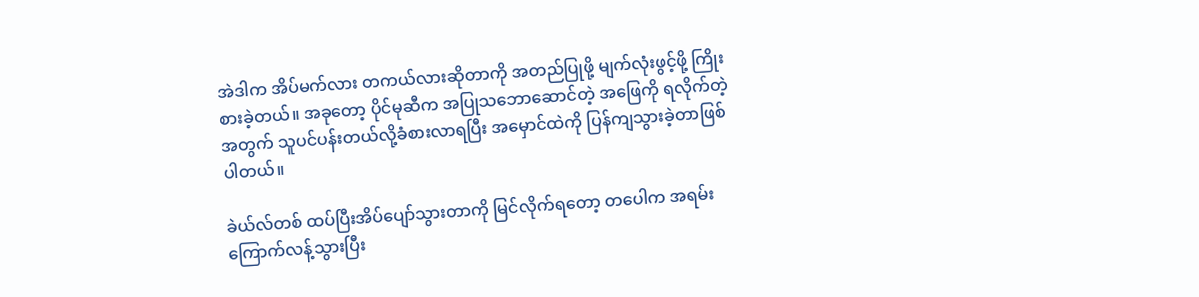အဲဒါက အိပ်မက်လား တကယ်လားဆိုတာကို အတည်ပြုဖို့ မျက်လုံးဖွင့်ဖို့ ကြိုးစားခဲ့တယ်။ အခုတော့ ပိုင်မုဆီက အပြုသဘောဆောင်တဲ့ အဖြေကို ရလိုက်တဲ့အတွက် သူပင်ပန်းတယ်လို့ခံစားလာရပြီး အမှောင်ထဲကို ပြန်ကျသွားခဲ့တာဖြစ်ပါတယ်။

ခဲယ်လ်တစ် ထပ်ပြီးအိပ်ပျော်သွားတာကို မြင်လိုက်ရတော့ တပေါက အရမ်းကြောက်လန့်သွားပြီး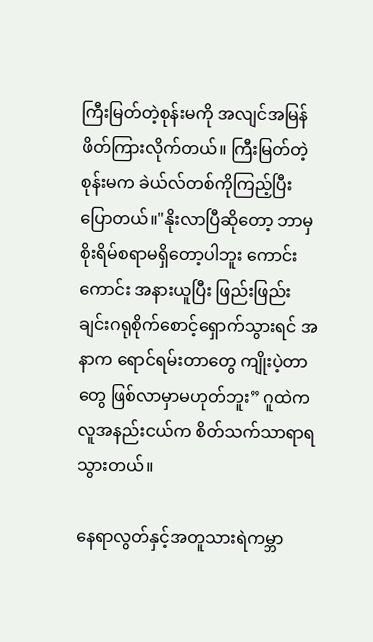ကြီးမြတ်တဲ့စုန်းမကို အလျင်အမြန်ဖိတ်ကြားလိုက်တယ်။ ကြီးမြတ်တဲ့စုန်းမက ခဲယ်လ်တစ်ကိုကြည့်ပြီး ပြောတယ်။"နိုးလာပြီဆိုတော့ ဘာမှစိုးရိမ်စရာမရှိတော့ပါဘူး ကောင်းကောင်း အနားယူပြီး ဖြည်းဖြည်းချင်းဂရုစိုက်စောင့်ရှောက်သွားရင် အနာက ရောင်ရမ်းတာတွေ ကျိုးပဲ့တာတွေ ဖြစ်လာမှာမဟုတ်ဘူး” ဂူထဲကလူအနည်းငယ်က စိတ်သက်သာရာရသွားတယ်။

နေရာလွတ်နှင့်အတူသားရဲကမ္ဘာ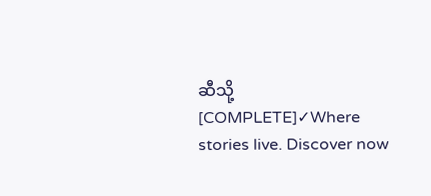ဆီသို့ [COMPLETE]✓Where stories live. Discover now